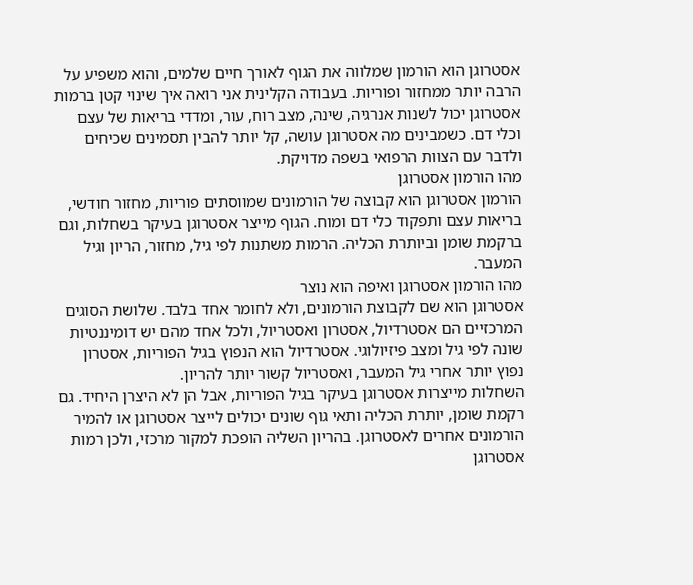אסטרוגן הוא הורמון שמלווה את הגוף לאורך חיים שלמים, והוא משפיע על הרבה יותר ממחזור ופוריות. בעבודה הקלינית אני רואה איך שינוי קטן ברמות אסטרוגן יכול לשנות אנרגיה, שינה, מצב רוח, עור, ומדדי בריאות של עצם וכלי דם. כשמבינים מה אסטרוגן עושה, קל יותר להבין תסמינים שכיחים ולדבר עם הצוות הרפואי בשפה מדויקת.
מהו הורמון אסטרוגן
הורמון אסטרוגן הוא קבוצה של הורמונים שמווסתים פוריות, מחזור חודשי, בריאות עצם ותפקוד כלי דם ומוח. הגוף מייצר אסטרוגן בעיקר בשחלות, וגם ברקמת שומן וביותרת הכליה. הרמות משתנות לפי גיל, מחזור, הריון וגיל המעבר.
מהו הורמון אסטרוגן ואיפה הוא נוצר
אסטרוגן הוא שם לקבוצת הורמונים, ולא לחומר אחד בלבד. שלושת הסוגים המרכזיים הם אסטרדיול, אסטרון ואסטריול, ולכל אחד מהם יש דומיננטיות שונה לפי גיל ומצב פיזיולוגי. אסטרדיול הוא הנפוץ בגיל הפוריות, אסטרון נפוץ יותר אחרי גיל המעבר, ואסטריול קשור יותר להריון.
השחלות מייצרות אסטרוגן בעיקר בגיל הפוריות, אבל הן לא היצרן היחיד. גם רקמת שומן, יותרת הכליה ותאי גוף שונים יכולים לייצר אסטרוגן או להמיר הורמונים אחרים לאסטרוגן. בהריון השליה הופכת למקור מרכזי, ולכן רמות אסטרוגן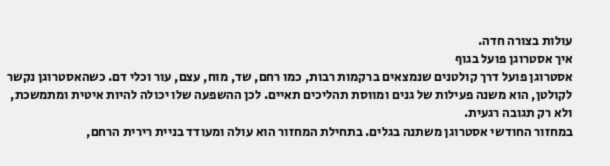עולות בצורה חדה.
איך אסטרוגן פועל בגוף
אסטרוגן פועל דרך קולטנים שנמצאים ברקמות רבות, כמו רחם, שד, מוח, עצם, עור וכלי דם. כשהאסטרוגן נקשר לקולטן, הוא משנה פעילות של גנים ומווסת תהליכים תאיים. לכן ההשפעה שלו יכולה להיות איטית ומתמשכת, ולא רק תגובה רגעית.
במחזור החודשי אסטרוגן משתנה בגלים. בתחילת המחזור הוא עולה ומעודד בניית רירית הרחם,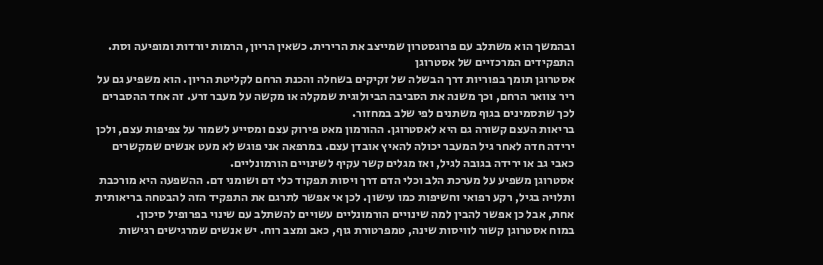ובהמשך הוא משתלב עם פרוגסטרון שמייצב את הרירית. כשאין הריון, הרמות יורדות ומופיעה וסת.
התפקידים המרכזיים של אסטרוגן
אסטרוגן תומך בפוריות דרך הבשלה של זקיקים בשחלה והכנת הרחם לקליטת הריון. הוא משפיע גם על ריר צוואר הרחם, וכך משנה את הסביבה הביולוגית שמקלה או מקשה על מעבר זרע. זה אחד ההסברים לכך שתסמינים בגוף משתנים לפי שלב במחזור.
בריאות העצם קשורה גם היא לאסטרוגן. ההורמון מאט פירוק עצם ומסייע לשמור על צפיפות עצם, ולכן ירידה חדה לאחר גיל המעבר יכולה להאיץ אובדן עצם. במרפאה אני פוגש לא מעט אנשים שמקשרים כאבי גב או ירידה בגובה לגיל, ואז מגלים קשר עקיף לשינויים הורמונליים.
אסטרוגן משפיע על מערכת הלב וכלי הדם דרך ויסות תפקוד כלי דם ושומני דם. ההשפעה היא מורכבת ותלויה בגיל, רקע רפואי וחשיפות כמו עישון. לכן אי אפשר לתרגם את התפקיד הזה להבטחה בריאותית אחת, אבל כן אפשר להבין למה שינויים הורמונליים עשויים להשתלב עם שינוי בפרופיל סיכון.
במוח אסטרוגן קשור לוויסות שינה, טמפרטורת גוף, כאב ומצב רוח. יש אנשים שמרגישים רגישות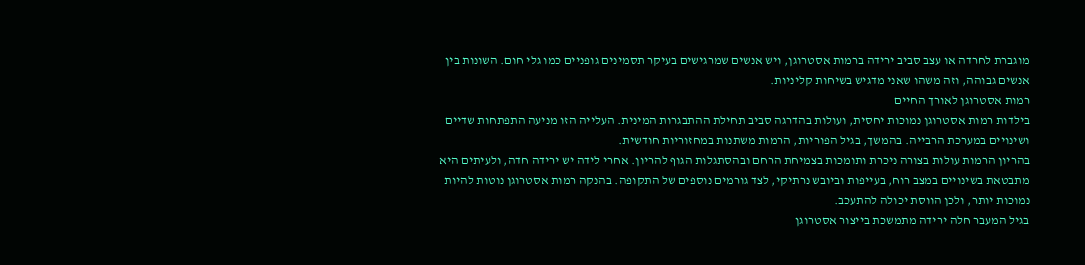מוגברת לחרדה או עצב סביב ירידה ברמות אסטרוגן, ויש אנשים שמרגישים בעיקר תסמינים גופניים כמו גלי חום. השונות בין אנשים גבוהה, וזה משהו שאני מדגיש בשיחות קליניות.
רמות אסטרוגן לאורך החיים
בילדות רמות אסטרוגן נמוכות יחסית, ועולות בהדרגה סביב תחילת ההתבגרות המינית. העלייה הזו מניעה התפתחות שדיים ושינויים במערכת הרבייה. בהמשך, בגיל הפוריות, הרמות משתנות במחזוריות חודשית.
בהריון הרמות עולות בצורה ניכרת ותומכות בצמיחת הרחם ובהסתגלות הגוף להריון. אחרי לידה יש ירידה חדה, ולעיתים היא מתבטאת בשינויים במצב רוח, בעייפות וביובש נרתיקי, לצד גורמים נוספים של התקופה. בהנקה רמות אסטרוגן נוטות להיות נמוכות יותר, ולכן הווסת יכולה להתעכב.
בגיל המעבר חלה ירידה מתמשכת בייצור אסטרוגן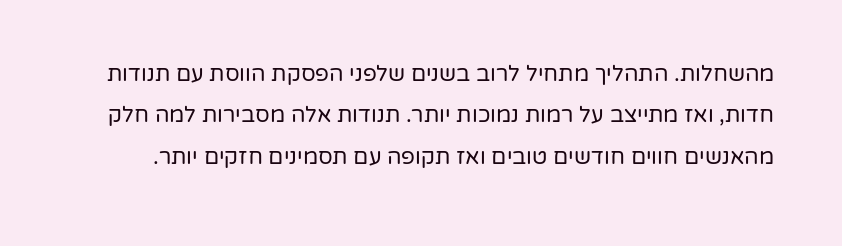מהשחלות. התהליך מתחיל לרוב בשנים שלפני הפסקת הווסת עם תנודות חדות, ואז מתייצב על רמות נמוכות יותר. תנודות אלה מסבירות למה חלק מהאנשים חווים חודשים טובים ואז תקופה עם תסמינים חזקים יותר.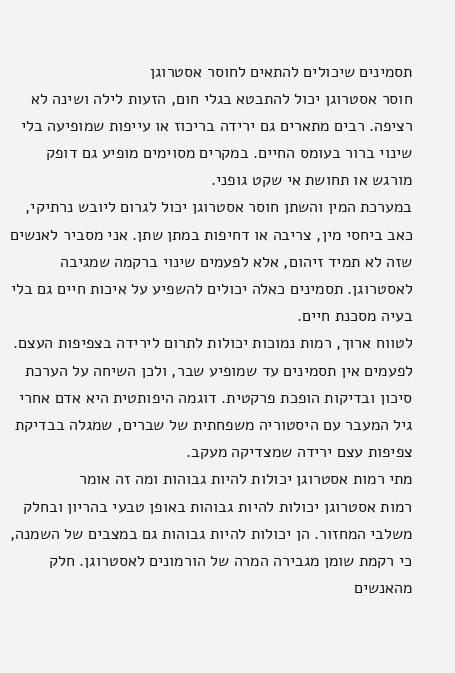תסמינים שיכולים להתאים לחוסר אסטרוגן
חוסר אסטרוגן יכול להתבטא בגלי חום, הזעות לילה ושינה לא רציפה. רבים מתארים גם ירידה בריכוז או עייפות שמופיעה בלי שינוי ברור בעומס החיים. במקרים מסוימים מופיע גם דופק מורגש או תחושת אי שקט גופני.
במערכת המין והשתן חוסר אסטרוגן יכול לגרום ליובש נרתיקי, כאב ביחסי מין, צריבה או דחיפות במתן שתן. אני מסביר לאנשים שזה לא תמיד זיהום, אלא לפעמים שינוי ברקמה שמגיבה לאסטרוגן. תסמינים כאלה יכולים להשפיע על איכות חיים גם בלי בעיה מסכנת חיים.
לטווח ארוך, רמות נמוכות יכולות לתרום לירידה בצפיפות העצם. לפעמים אין תסמינים עד שמופיע שבר, ולכן השיחה על הערכת סיכון ובדיקות הופכת פרקטית. דוגמה היפותטית היא אדם אחרי גיל המעבר עם היסטוריה משפחתית של שברים, שמגלה בבדיקת צפיפות עצם ירידה שמצדיקה מעקב.
מתי רמות אסטרוגן יכולות להיות גבוהות ומה זה אומר
רמות אסטרוגן יכולות להיות גבוהות באופן טבעי בהריון ובחלק משלבי המחזור. הן יכולות להיות גבוהות גם במצבים של השמנה, כי רקמת שומן מגבירה המרה של הורמונים לאסטרוגן. חלק מהאנשים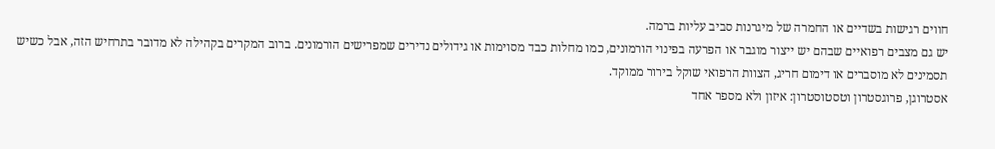חווים רגישות בשדיים או החמרה של מיגרנות סביב עליות ברמה.
יש גם מצבים רפואיים שבהם יש ייצור מוגבר או הפרעה בפינוי הורמונים, כמו מחלות כבד מסוימות או גידולים נדירים שמפרישים הורמונים. ברוב המקרים בקהילה לא מדובר בתרחיש הזה, אבל כשיש תסמינים לא מוסברים או דימום חריג, הצוות הרפואי שוקל בירור ממוקד.
אסטרוגן, פרוגסטרון וטסטוסטרון: איזון ולא מספר אחד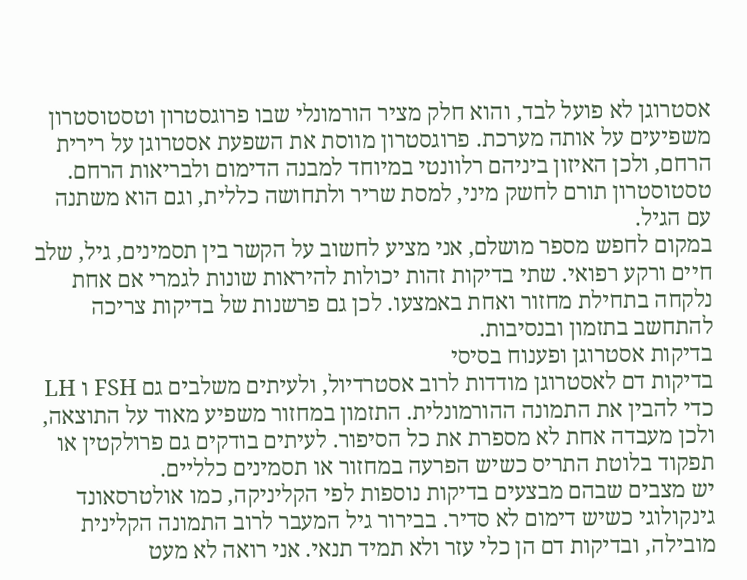אסטרוגן לא פועל לבד, והוא חלק מציר הורמונלי שבו פרוגסטרון וטסטוסטרון משפיעים על אותה מערכת. פרוגסטרון מווסת את השפעת אסטרוגן על רירית הרחם, ולכן האיזון ביניהם רלוונטי במיוחד למבנה הדימום ולבריאות הרחם. טסטוסטרון תורם לחשק מיני, למסת שריר ולתחושה כללית, וגם הוא משתנה עם הגיל.
במקום לחפש מספר מושלם, אני מציע לחשוב על הקשר בין תסמינים, גיל, שלב חיים ורקע רפואי. שתי בדיקות זהות יכולות להיראות שונות לגמרי אם אחת נלקחה בתחילת מחזור ואחת באמצעו. לכן גם פרשנות של בדיקות צריכה להתחשב בתזמון ובנסיבות.
בדיקות אסטרוגן ופענוח בסיסי
בדיקות דם לאסטרוגן מודדות לרוב אסטרדיול, ולעיתים משלבים גם FSH ו LH כדי להבין את התמונה ההורמונלית. התזמון במחזור משפיע מאוד על התוצאה, ולכן מעבדה אחת לא מספרת את כל הסיפור. לעיתים בודקים גם פרולקטין או תפקוד בלוטת התריס כשיש הפרעה במחזור או תסמינים כלליים.
יש מצבים שבהם מבצעים בדיקות נוספות לפי הקליניקה, כמו אולטרסאונד גינקולוגי כשיש דימום לא סדיר. בבירור גיל המעבר לרוב התמונה הקלינית מובילה, ובדיקות דם הן כלי עזר ולא תמיד תנאי. אני רואה לא מעט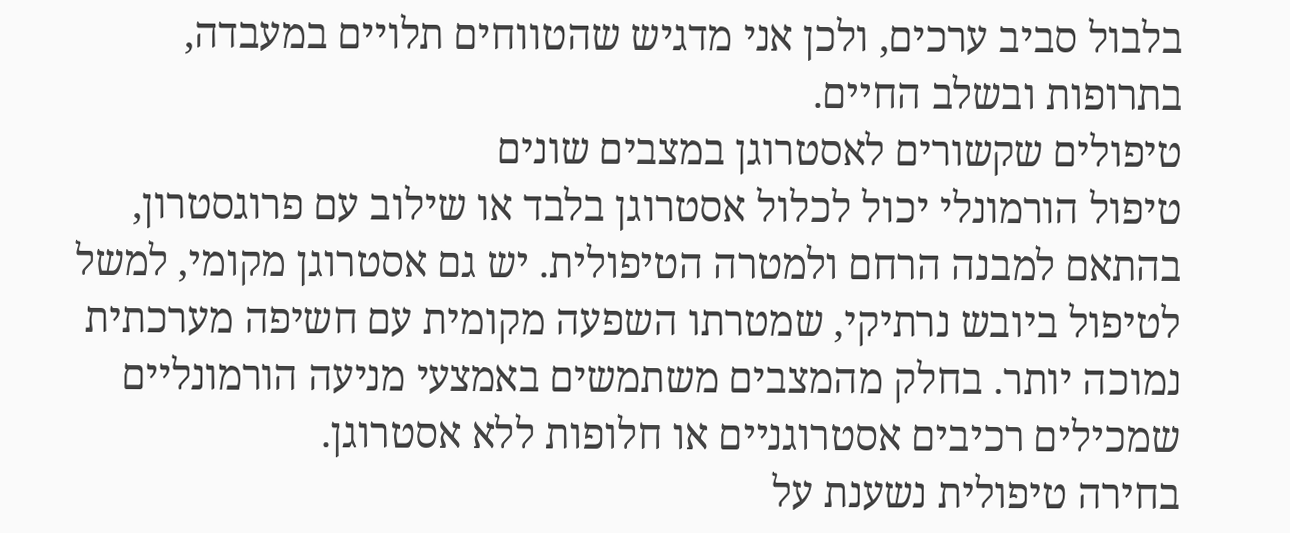בלבול סביב ערכים, ולכן אני מדגיש שהטווחים תלויים במעבדה, בתרופות ובשלב החיים.
טיפולים שקשורים לאסטרוגן במצבים שונים
טיפול הורמונלי יכול לכלול אסטרוגן בלבד או שילוב עם פרוגסטרון, בהתאם למבנה הרחם ולמטרה הטיפולית. יש גם אסטרוגן מקומי, למשל לטיפול ביובש נרתיקי, שמטרתו השפעה מקומית עם חשיפה מערכתית נמוכה יותר. בחלק מהמצבים משתמשים באמצעי מניעה הורמונליים שמכילים רכיבים אסטרוגניים או חלופות ללא אסטרוגן.
בחירה טיפולית נשענת על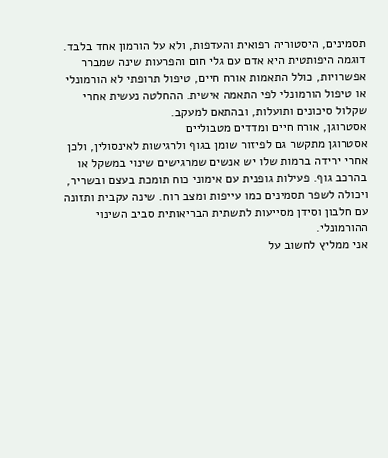תסמינים, היסטוריה רפואית והעדפות, ולא על הורמון אחד בלבד. דוגמה היפותטית היא אדם עם גלי חום והפרעות שינה שמברר אפשרויות, כולל התאמות אורח חיים, טיפול תרופתי לא הורמונלי או טיפול הורמונלי לפי התאמה אישית. ההחלטה נעשית אחרי שקלול סיכונים ותועלות, ובהתאם למעקב.
אסטרוגן, אורח חיים ומדדים מטבוליים
אסטרוגן מתקשר גם לפיזור שומן בגוף ולרגישות לאינסולין, ולכן אחרי ירידה ברמות שלו יש אנשים שמרגישים שינוי במשקל או בהרכב גוף. פעילות גופנית עם אימוני כוח תומכת בעצם ובשריר, ויכולה לשפר תסמינים כמו עייפות ומצב רוח. שינה עקבית ותזונה עם חלבון וסידן מסייעות לתשתית הבריאותית סביב השינוי ההורמונלי.
אני ממליץ לחשוב על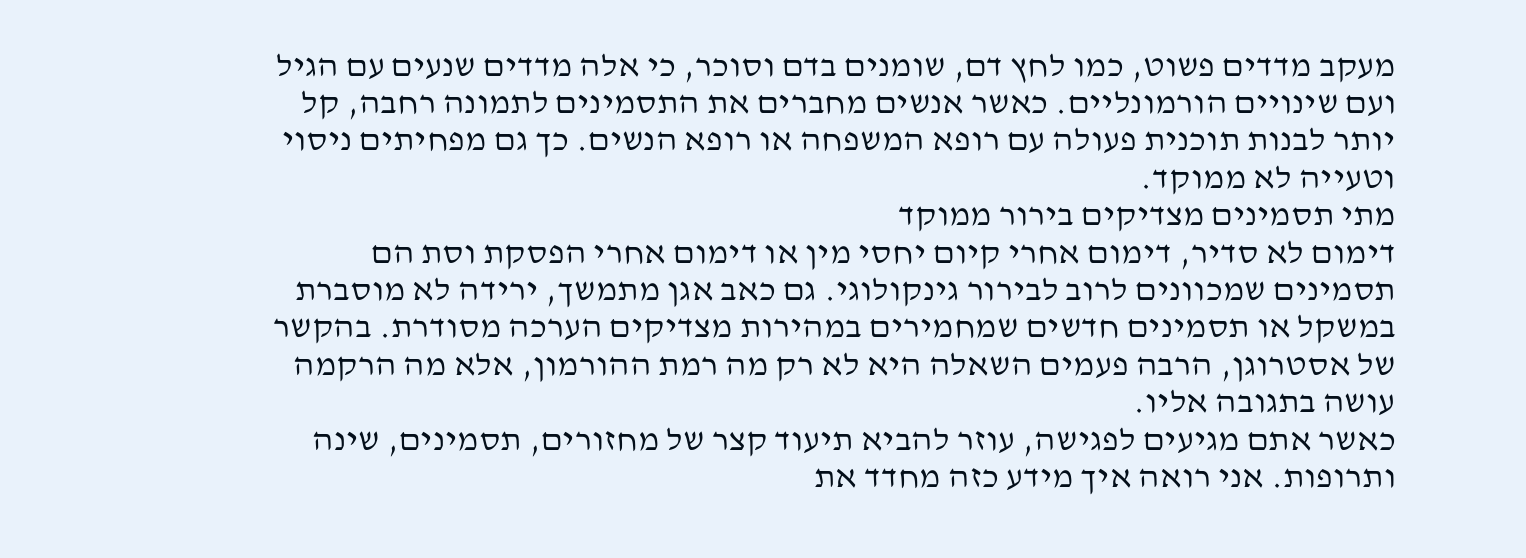מעקב מדדים פשוט, כמו לחץ דם, שומנים בדם וסוכר, כי אלה מדדים שנעים עם הגיל ועם שינויים הורמונליים. כאשר אנשים מחברים את התסמינים לתמונה רחבה, קל יותר לבנות תוכנית פעולה עם רופא המשפחה או רופא הנשים. כך גם מפחיתים ניסוי וטעייה לא ממוקד.
מתי תסמינים מצדיקים בירור ממוקד
דימום לא סדיר, דימום אחרי קיום יחסי מין או דימום אחרי הפסקת וסת הם תסמינים שמכוונים לרוב לבירור גינקולוגי. גם כאב אגן מתמשך, ירידה לא מוסברת במשקל או תסמינים חדשים שמחמירים במהירות מצדיקים הערכה מסודרת. בהקשר של אסטרוגן, הרבה פעמים השאלה היא לא רק מה רמת ההורמון, אלא מה הרקמה עושה בתגובה אליו.
כאשר אתם מגיעים לפגישה, עוזר להביא תיעוד קצר של מחזורים, תסמינים, שינה ותרופות. אני רואה איך מידע כזה מחדד את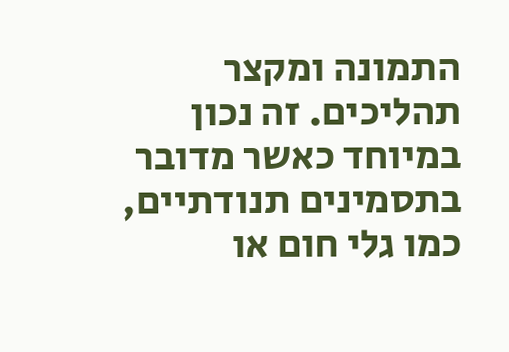התמונה ומקצר תהליכים. זה נכון במיוחד כאשר מדובר בתסמינים תנודתיים, כמו גלי חום או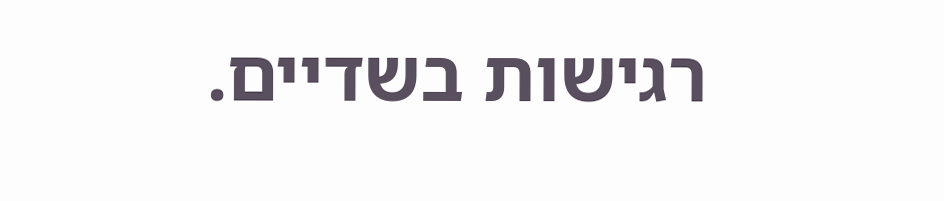רגישות בשדיים.